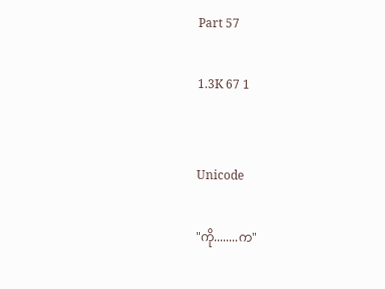Part 57

1.3K 67 1


Unicode

"ကို........က"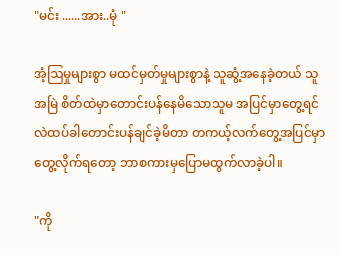"မင်း ......အား..မုံ "

အံ့ဩမှုများစွာ မထင်မှတ်မှုများစွာနဲ့ သူဆွံ့အနေခဲ့တယ် သူအမြဲ စိတ်ထဲမှာတောင်းပန်နေမိသောသူမ အပြင်မှာတွေ့ရင်လဲထပ်ခါတောင်းပန်ချင်ခဲ့မိတာ တကယ့်လက်တွေ့အပြင်မှာတွေ့လိုက်ရတော့ ဘာစကားမှပြောမထွက်လာခဲ့ပါ။

"ကို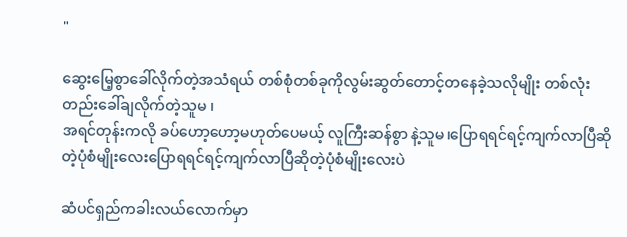"

ဆွေးမြေ့စွာခေါ်လိုက်တဲ့အသံရယ် တစ်စုံတစ်ခုကိုလွမ်းဆွတ်တောင့်တနေခဲ့သလိုမျိုး တစ်လုံးတည်းခေါ်ချလိုက်တဲ့သူမ ၊
အရင်တုန်းကလို ခပ်ဟော့ဟော့မဟုတ်ပေမယ့် လူကြီးဆန်စွာ နဲ့သူမ၊ပြောရရင်ရင့်ကျက်လာပြီဆိုတဲ့ပုံစံမျိုးလေးပြောရရင်ရင့်ကျက်လာပြီဆိုတဲ့ပုံစံမျိုးလေးပဲ

ဆံပင်ရှည်ကခါးလယ်လောက်မှာ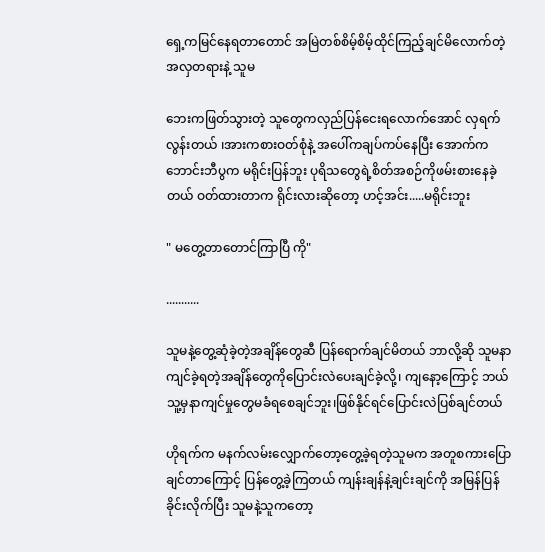ရှေ့ကမြင်နေရတာတောင် အမြဲတစ်စိမ့်စိမ့်ထိုင်ကြည့်ချင်မိလောက်တဲ့ အလှတရားနဲ့ သူမ

ဘေးကဖြတ်သွားတဲ့ သူတွေကလှည်ပြန်ငေးရလောက်အောင် လှရက်လွန်းတယ် ၊အားကစားဝတ်စုံနဲ့ အပေါ်ကချပ်ကပ်နေပြီး အောက်ကဘောင်းဘီပွက မရိုင်းပြန်ဘူး ပုရိသတွေရဲ့စိတ်အစဉ်ကိုဖမ်းစား‌နေခဲ့တယ် ဝတ်ထားတာက ရိုင်းလားဆိုတော့ ဟင့်အင်း.....မရိုင်းဘူး

" မတွေ့တာတောင်ကြာပြီ ကို"

...........

သူမနဲ့တွေ့ဆုံခဲ့တဲ့အချိန်တွေဆီ ပြန်ရောက်ချင်မိတယ် ဘာလို့ဆို သူမနာကျင်ခဲ့ရတဲ့အချိန်တွေကိုပြောင်းလဲပေးချင်ခဲ့လို့၊ ကျနော့ကြောင့် ဘယ်သူ့မှနာကျင်မှုတွေမခံရစေချင်ဘူး၊ဖြစ်နိုင်ရင်ပြောင်းလဲပြစ်ချင်တယ်

ဟိုရက်က မနက်လမ်းလျှောက်တော့တွေ့ခဲ့ရတဲ့သူမက အတူစကားပြောချင်တာကြောင့် ပြန်တွေ့ခဲ့ကြတယ် ကျန်းချန်နဲ့ချင်းချင်ကို အမြန်ပြန်ခိုင်းလိုက်ပြီး သူမနဲ့သူကတော့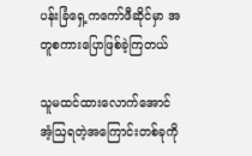ပန်းခြံရှေ့ကကော်ဖီဆိုင်မှာ အတူစကားပြောဖြစ်ခဲ့ကြတယ်

သူမထင်ထားလောက်အောင်အံ့ဩရတဲ့အကြောင်းတစ်ခုကို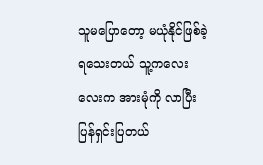သူမပြောတော့ မယုံနိုင်ဖြစ်ခဲ့ရသေးတယ် သူ့ကလေးလေးက အားမုံကို လာပြီးပြန်ရှင်းပြတယ်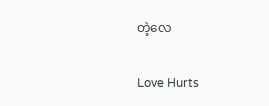တဲ့လေ

Love Hurts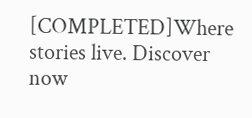[COMPLETED]Where stories live. Discover now